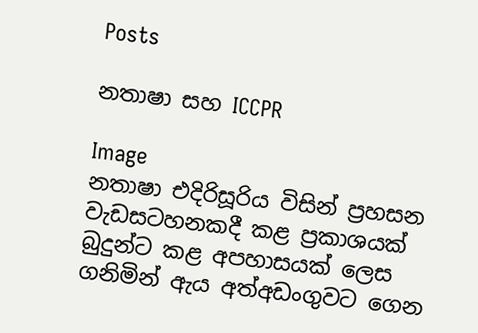Posts

නතාෂා සහ ICCPR

Image
නතාෂා එදිරිසූරිය විසින් ප්‍රහසන වැඩසටහනකදී කළ ප්‍රකාශයක් බුදුන්ට කළ අපහාසයක් ලෙස ගනිමින් ඇය අත්අඩංගුවට ගෙන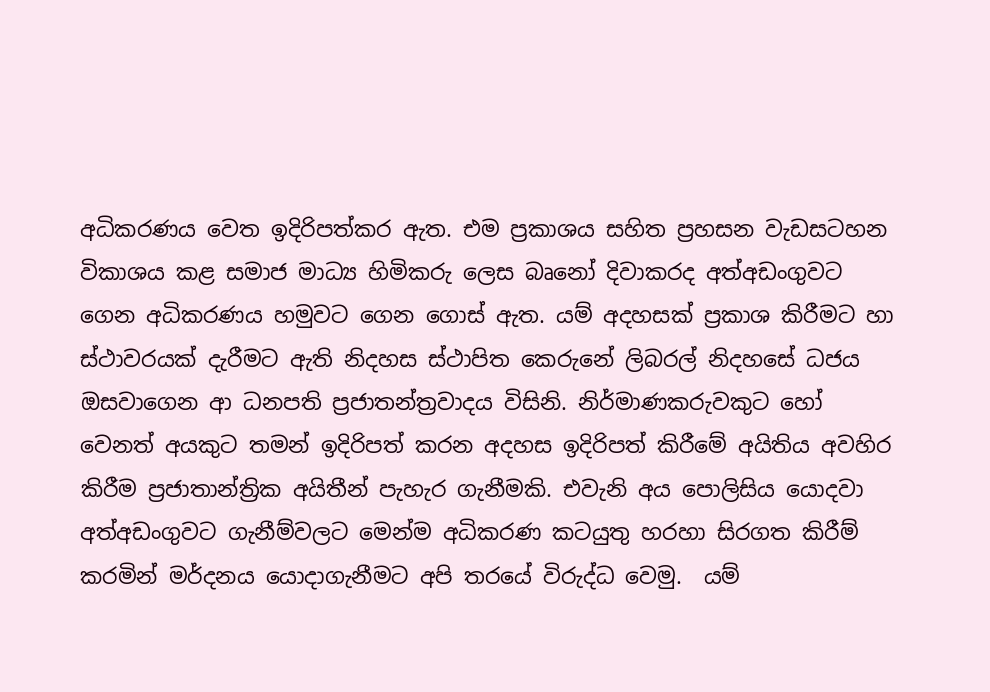අධිකරණය වෙත ඉදිරිපත්කර ඇත. එම ප්‍රකාශය සහිත ප්‍රහසන වැඩසටහන විකාශය කළ සමාජ මාධ්‍ය හිමිකරු ලෙස බෘනෝ දිවාකරද අත්අඩංගුවට ගෙන අධිකරණය හමුවට ගෙන ගොස් ඇත. යම් අදහසක් ප්‍රකාශ කිරීමට හා ස්ථාවරයක් දැරීමට ඇති නිදහස ස්ථාපිත කෙරුනේ ලිබරල් නිදහසේ ධජය ඔසවාගෙන ආ ධනපති ප්‍රජාතන්ත්‍රවාදය විසිනි. නිර්මාණකරුවකුට හෝ වෙනත් අයකුට තමන් ඉදිරිපත් කරන අදහස ඉදිරිපත් කිරීමේ අයිතිය අවහිර කිරීම ප්‍රජාතාන්ත්‍රික අයිතීන් පැහැර ගැනීමකි. එවැනි අය පොලිසිය යොදවා අත්අඩංගුවට ගැනීම්වලට මෙන්ම අධිකරණ කටයුතු හරහා සිරගත කිරීම් කරමින් මර්දනය යොදාගැනීමට අපි තරයේ විරුද්ධ වෙමු.  යම්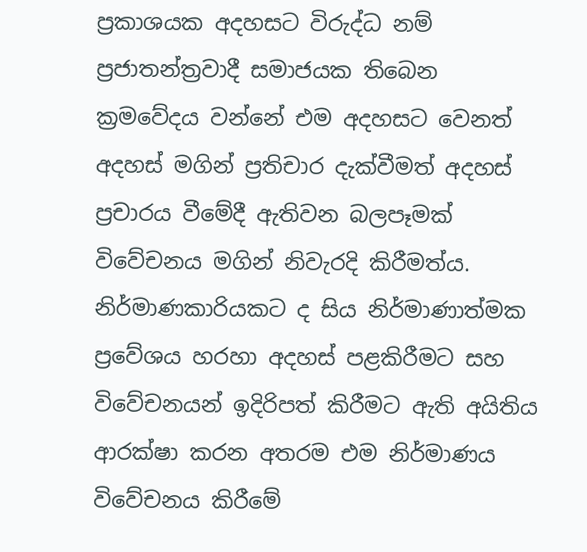ප්‍රකාශයක අදහසට විරුද්ධ නම් ප්‍රජාතන්ත්‍රවාදී සමාජයක තිබෙන ක්‍රමවේදය වන්නේ එම අදහසට වෙනත් අදහස් මගින් ප්‍රතිචාර දැක්වීමත් අදහස් ප්‍රචාරය වීමේදී ඇතිවන බලපෑමක් විවේචනය මගින් නිවැරදි කිරීමත්ය. නිර්මාණකාරියකට ද සිය නිර්මාණාත්මක ප්‍රවේශය හරහා අදහස් පළකිරීමට සහ විවේචනයන් ඉදිරිපත් කිරීමට ඇති අයිතිය ආරක්ෂා කරන අතරම එම නිර්මාණය විවේචනය කිරීමේ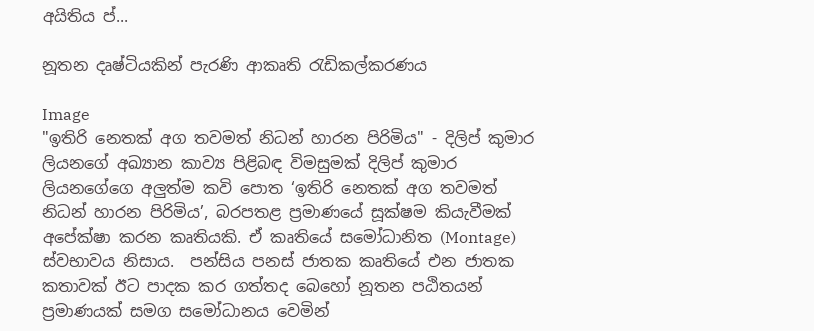අයිතිය ප්‍...

නූතන දෘෂ්ටියකින් පැරණි ආකෘති රැඩිකල්කරණය

Image
"ඉතිරි නෙතක් අග තවමත් නිධන් හාරන පිරිමිය" - දිලිප් කුමාර ලියනගේ අඛ්‍යාන කාව්‍ය පිළිබඳ විමසුමක් දිලිප් කුමාර ලියනගේගෙ අලුත්ම කවි පොත ‘ඉතිරි නෙතක් අග තවමත් නිධන් හාරන පිරිමිය’, බරපතළ ප්‍රමාණයේ සූක්ෂම කියැවීමක් අපේක්ෂා කරන කෘතියකි. ඒ කෘතියේ සමෝධානිත (Montage) ස්වභාවය නිසාය.  පන්සිය පනස් ජාතක කෘතියේ එන ජාතක කතාවක් ඊට පාදක කර ගත්තද බෙහෝ නූතන පඨිතයන් ප්‍රමාණයක් සමග සමෝධානය වෙමින්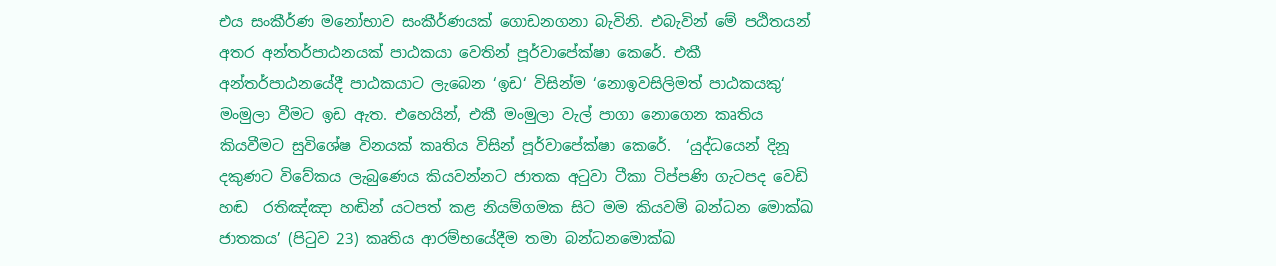එය සංකීර්ණ මනෝභාව සංකීර්ණයක් ගොඩනගනා බැවිනි. එබැවින් මේ පඨිතයන් අතර අන්තර්පාඨනයක් පාඨකයා වෙතින් පූර්වාපේක්ෂා කෙරේ. එකී අන්තර්පාඨනයේදී පාඨකයාට ලැබෙන ‘ඉඩ‘ විසින්ම ‘නොඉවසිලිමත් පාඨකයකු‘ මංමුලා වීමට ඉඩ ඇත. එහෙයින්, එකී මංමුලා වැල් පාගා නොගෙන කෘතිය කියවීමට සුවිශේෂ විනයක් කෘතිය විසින් පූර්වාපේක්ෂා කෙරේ.  ‘යුද්ධයෙන් දිනූ දකුණට විවේකය ලැබුණෙය කියවන්නට ජාතක අටුවා ටීකා ටිප්පණි ගැටපද වෙඩි හඬ  රතිඤ්ඤා හඬින් යටපත් කළ නියම්ගමක සිට මම කියවමි බන්ධන මොක්ඛ ජාතකය’ (පිටුව 23) කෘතිය ආරම්භයේදීම තමා බන්ධනමොක්ඛ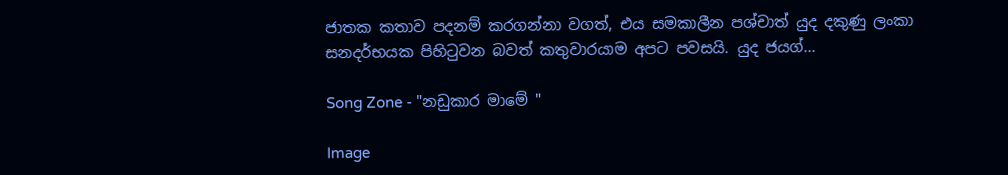ජාතක කතාව පදනම් කරගන්නා වගත්, එය සමකාලීන පශ්චාත් යුද දකුණු ලංකා සනදර්භයක පිහිටුවන බවත් කතුවාරයාම අපට පවසයි. යුද ජයග්...

Song Zone - "නඩුකාර මාමේ "

Image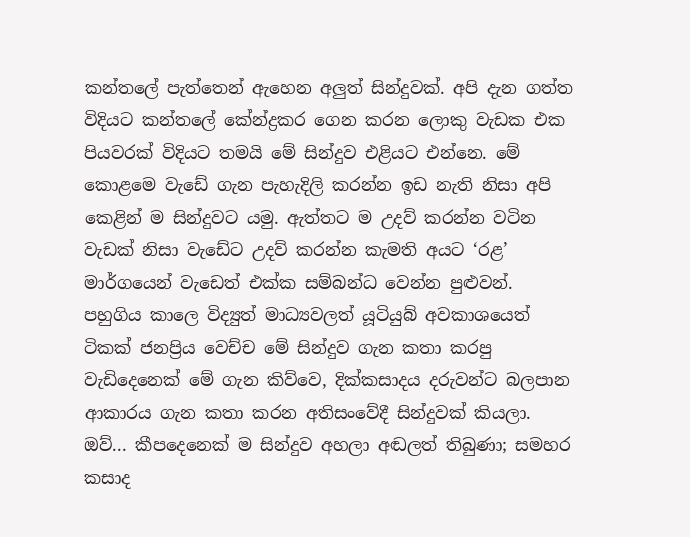කන්තලේ පැත්තෙන් ඇහෙන අලු‍ත් සින්දුවක්. අපි දැන ගත්ත විදියට කන්තලේ කේන්ද්‍රකර ගෙන කරන ලොකු වැඩක එක පියවරක් විදියට තමයි මේ සින්දුව එළියට එන්නෙ. මේ කොළමෙ වැඩේ ගැන පැහැදිලි කරන්න ඉඩ නැති නිසා අපි කෙළින් ම සින්දුවට යමු. ඇත්තට ම උදව් කරන්න වටින වැඩක් නිසා වැඩේට උදව් කරන්න කැමති අයට ‘රළ’ මාර්ගයෙන් වැඩෙත් එක්ක සම්බන්ධ වෙන්න පුළුවන්.  පහුගිය කාලෙ විද්‍යුත් මාධ්‍යවලත් යූටියුබ් අවකාශයෙත් ටිකක් ජනප්‍රිය වෙච්ච මේ සින්දුව ගැන කතා කරපු වැඩිදෙනෙක් මේ ගැන කිව්වෙ, දික්කසාදය දරුවන්ට බලපාන ආකාරය ගැන කතා කරන අතිසංවේදී සින්දුවක් කියලා. ඔව්... කීපදෙනෙක් ම සින්දුව අහලා අඬලත් තිබුණා; සමහර කසාද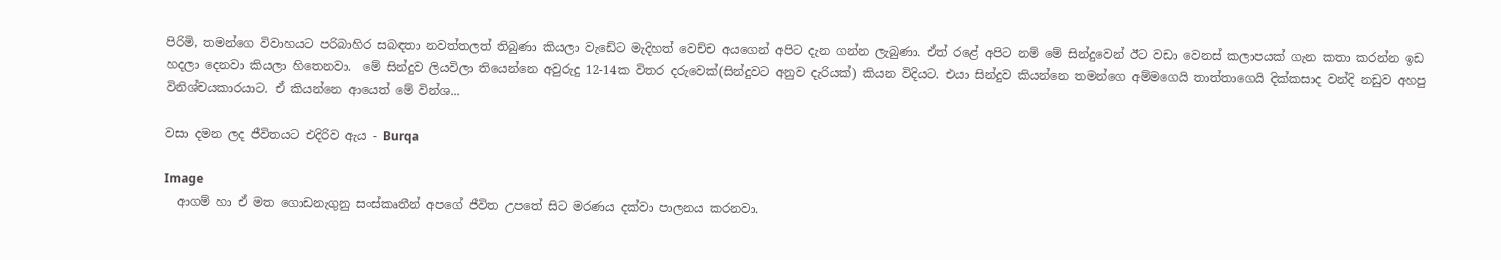පිරිමි, තමන්ගෙ විවාහයට පරිබාහිර සබඳතා නවත්තලත් තිබුණා කියලා වැඩේට මැදිහත් වෙච්ච අයගෙන් අපිට දැන ගන්න ලැබුණා. ඒත් රළේ අපිට නම් මේ සින්දුවෙන් ඊට වඩා වෙනස් කලාපයක් ගැන කතා කරන්න ඉඩ හදලා දෙනවා කියලා හිතෙනවා.  මේ සින්දුව ලියවිලා තියෙන්නෙ අවුරුදු 12-14ක විතර දරුවෙක්(සින්දුවට අනුව දැරියක්) කියන විදියට. එයා සින්දුව කියන්නෙ තමන්ගෙ අම්මගෙයි තාත්තාගෙයි දික්කසාද වන්දි නඩුව අහපු විනිශ්චයකාරයාට. ඒ කියන්නෙ ආයෙත් මේ වින්ශ...

වසා දමන ලද ජීවිතයට එදිරිව ඇය - Burqa

Image
  ආගම් හා ඒ මත ගොඩනැගුනු සංස්කෘතීන් අපගේ ජීවිත උපතේ සිට මරණය දක්වා පාලනය කරනවා.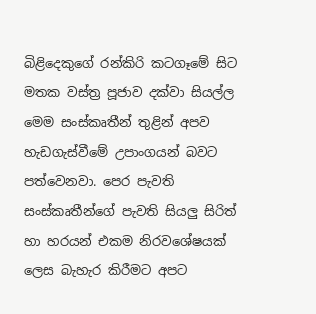බිළිදෙකුගේ රන්කිරි කටගෑමේ සිට මතක වස්ත්‍ර පූජාව දක්වා සියල්ල මෙම සංස්කෘතීන් තුළින් අපව හැඩගැස්වීමේ උපාංගයන් බවට පත්වෙනවා. පෙර පැවති සංස්කෘතීන්ගේ පැවති සියලු‍ සිරිත් හා හරයන් එකම නිරවශේෂයක් ලෙස බැහැර කිරීමට අපට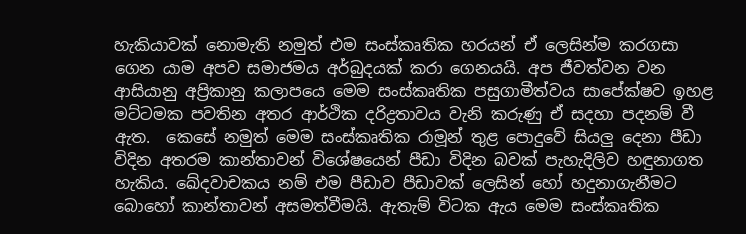හැකියාවක් නොමැති නමුත් එම සංස්කෘතික හරයන් ඒ ලෙසින්ම කරගසා ගෙන යාම අපව සමාජමය අර්බුදයක් කරා ගෙනයයි. අප ජීවත්වන වන ආසියානු අප්‍රිකානු කලාපයෙ මෙම සංස්කෘතික පසුගාමීත්වය සාපේක්ෂව ඉහළ මට්ටමක පවතින අතර ආර්ථික දරිද්‍රතාවය වැනි කරුණු ඒ සදහා පදනම් වී ඇත.  කෙසේ නමුත් මෙම සංස්කෘතික රාමූන් තුළ පොදුවේ සියලු‍ දෙනා පීඩා විදින අතරම කාන්තාවන් විශේෂයෙන් පීඩා විදින බවක් පැහැදිලිව හඳුනාගත හැකිය. ඛේදවාචකය නම් එම පීඩාව පීඩාවක් ලෙසින් හෝ හදුනාගැනීමට බොහෝ කාන්තාවන් අසමත්වීමයි. ඇතැම් විටක ඇය මෙම සංස්කෘතික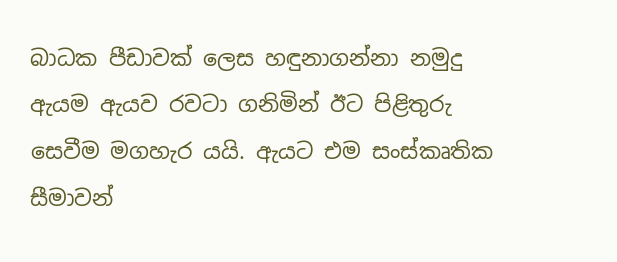බාධක පීඩාවක් ලෙස හඳුනාගන්නා නමුදු ඇයම ඇයව රවටා ගනිමින් ඊට පිළිතුරු සෙවීම මගහැර යයි. ඇයට එම සංස්කෘතික සීමාවන්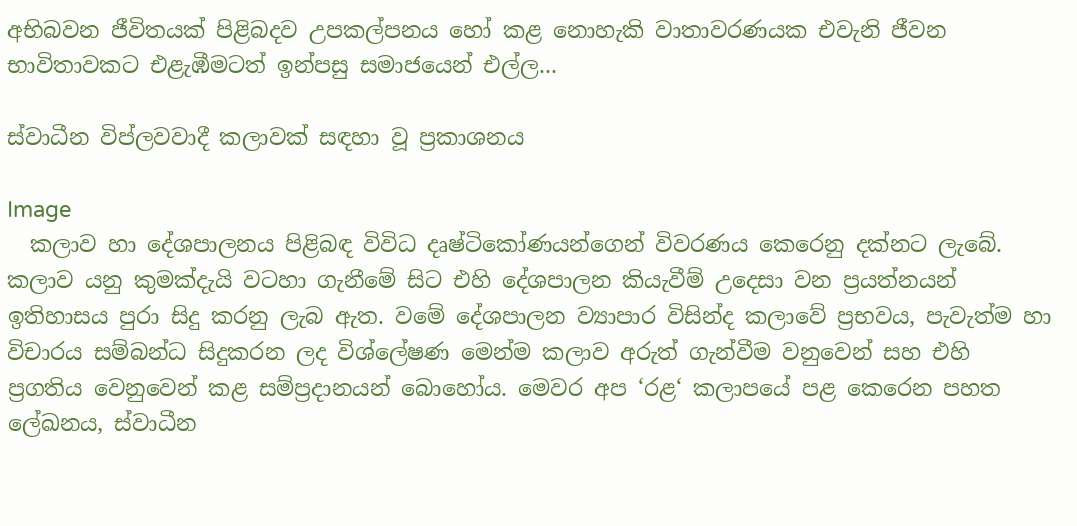අභිබවන ජීවිතයක් පිළිබදව උපකල්පනය හෝ කළ නොහැකි වාතාවරණයක එවැනි ජීවන භාවිතාවකට එළැඹීමටත් ඉන්පසු සමාජයෙන් එල්ල...

ස්වාධීන විප්ලවවාදී කලාවක් සඳහා වූ ප්‍රකාශනය

Image
  කලාව හා දේශපාලනය පිළිබඳ විවිධ දෘෂ්ටිකෝණයන්ගෙන් විවරණය කෙරෙනු දක්නට ලැබේ. කලාව යනු කුමක්දැයි වටහා ගැනීමේ සිට එහි දේශපාලන කියැවීම් උදෙසා වන ප්‍රයත්නයන් ඉතිහාසය පුරා සිදු කරනු ලැබ ඇත. වමේ දේශපාලන ව්‍යාපාර විසින්ද කලාවේ ප්‍රභවය, පැවැත්ම හා විචාරය සම්බන්ධ සිදුකරන ලද විශ්ලේෂණ මෙන්ම කලාව අරුත් ගැන්වීම වනුවෙන් සහ එහි ප්‍රගතිය වෙනුවෙන් කළ සම්ප්‍රදානයන් බොහෝය. මෙවර අප ‘රළ‘ කලාපයේ පළ කෙරෙන පහත ලේඛනය, ස්වාධීන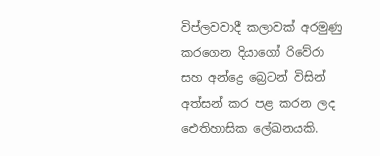විප්ලවවාදී කලාවක් අරමුණු කරගෙන දියාගෝ රිවේරා සහ අන්ද්‍රෙ බ්‍රෙටන් විසින් අත්සන් කර පළ කරන ලද ඓතිහාසික ලේඛනයකි.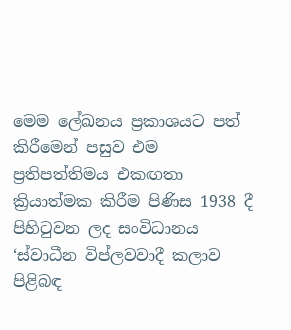මෙම ලේඛනය ප්‍රකාශයට පත් කිරීමෙන් පසුව එම ප්‍රතිපත්තිමය එකඟතා ක්‍රියාත්මක කිරීම පිණිස 1938 දී පිහිටුවන ලද සංවිධානය ‘ස්වාධීන විප්ලවවාදී කලාව පිළිබඳ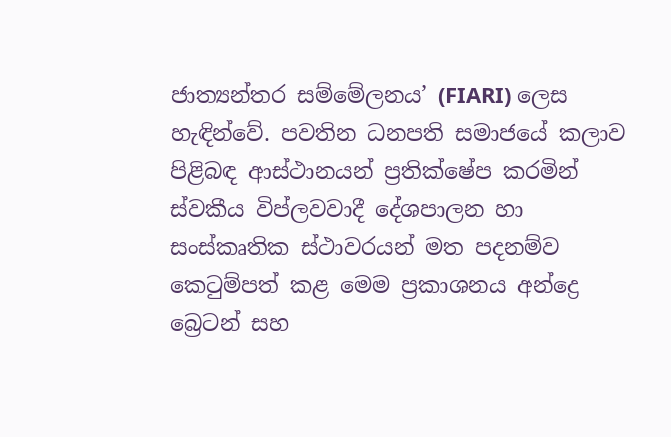ජාත්‍යන්තර සම්මේලනය’ (FIARI) ලෙස හැඳින්වේ. පවතින ධනපති සමාජයේ කලාව පිළිබඳ ආස්ථානයන් ප්‍රතික්ෂේප කරමින් ස්වකීය විප්ලවවාදී දේශපාලන හා සංස්කෘතික ස්ථාවරයන් මත පදනම්ව  කෙටුම්පත් කළ මෙම ප්‍රකාශනය අන්ද්‍රෙ බ්‍රෙටන් සහ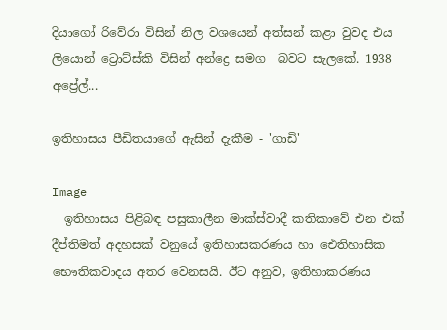දියාගෝ රිවේරා විසින් නිල වශයෙන් අත්සන් කළා වුවද එය ලියොන් ට්‍රොට්ස්කි විසින් අන්ද්‍රෙ සමග  බවට සැලකේ. 1938 අප්‍රේල්...

ඉතිහාසය පීඩිතයාගේ ඇසින් දැකීම - 'ගාඩි'

Image
  ඉතිහාසය පිළිබඳ පසුකාලීන මාක්ස්වාදී කතිකාවේ එන එක් දීප්තිමත් අදහසක් වනුයේ ඉතිහාසකරණය හා ඓතිහාසික භෞතිකවාදය අතර වෙනසයි. ඊට අනුව, ඉතිහාකරණය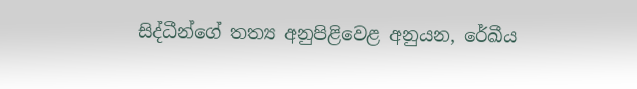සිද්ධීන්ගේ තත්‍ය අනුපිළිවෙළ අනුයන, රේඛීය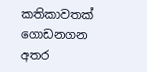කතිකාවතක් ගොඩනගන අතර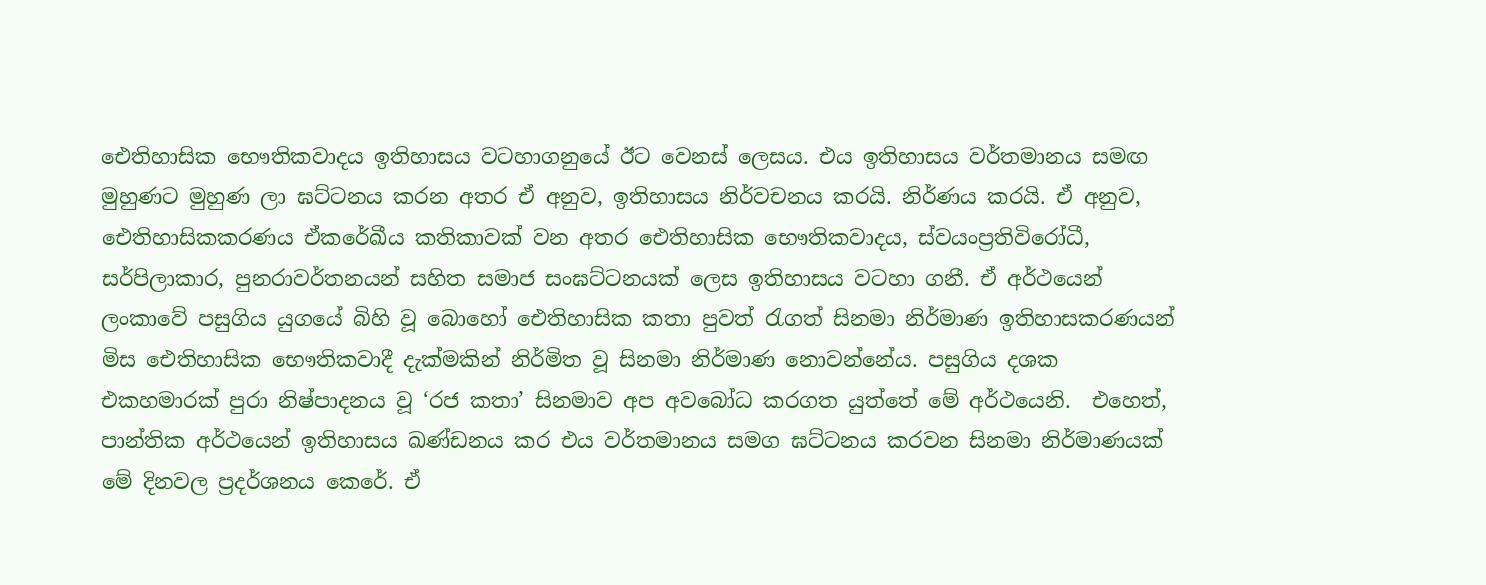ඓතිහාසික භෞතිකවාදය ඉතිහාසය වටහාගනුයේ ඊට වෙනස් ලෙසය. එය ඉතිහාසය වර්තමානය සමඟ මුහුණට මුහුණ ලා ඝට්ටනය කරන අතර ඒ අනුව, ඉතිහාසය නිර්වචනය කරයි. නිර්ණය කරයි. ඒ අනුව, ඓතිහාසිකකරණය ඒකරේඛීය කතිකාවක් වන අතර ඓතිහාසික භෞතිකවාදය, ස්වයංප්‍රතිවිරෝධී, සර්පිලාකාර, පුනරාවර්තනයන් සහිත සමාජ සංඝට්ටනයක් ලෙස ඉතිහාසය වටහා ගනී. ඒ අර්ථයෙන් ලංකාවේ පසුගිය යුගයේ බිහි වූ බොහෝ ඓතිහාසික කතා පුවත් රැගත් සිනමා නිර්මාණ ඉතිහාසකරණයන් මිස ඓතිහාසික භෞතිකවාදී දැක්මකින් නිර්මිත වූ සිනමා නිර්මාණ නොවන්නේය. පසුගිය දශක එකහමාරක් පුරා නිෂ්පාදනය වූ ‘රජ කතා’ සිනමාව අප අවබෝධ කරගත යුත්තේ මේ අර්ථයෙනි.  එහෙත්,  පාන්තික අර්ථයෙන් ඉතිහාසය ඛණ්ඩනය කර එය වර්තමානය සමග ඝට්ටනය කරවන සිනමා නිර්මාණයක් මේ දිනවල ප්‍රදර්ශනය කෙරේ. ඒ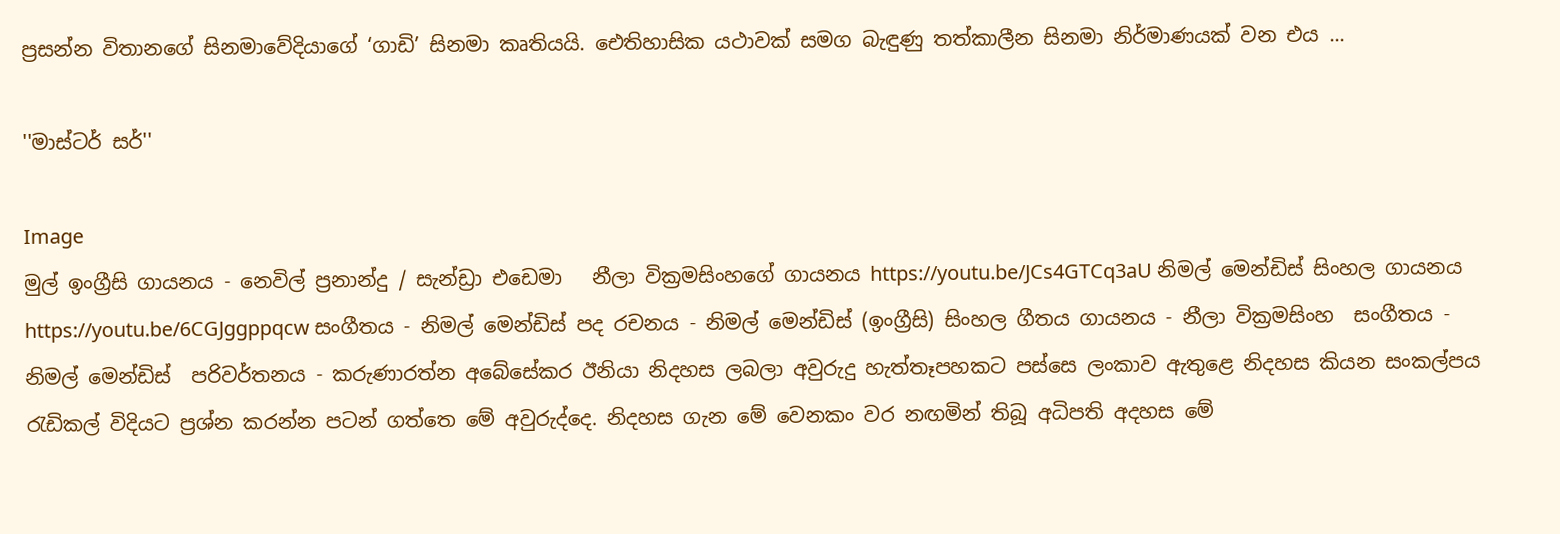ප්‍රසන්න විතානගේ සිනමාවේදියාගේ ‘ගාඩි’ සිනමා කෘතියයි. ඓතිහාසික යථාවක් සමග බැඳුණු තත්කාලීන සිනමා නිර්මාණයක් වන එය ...

''මාස්ටර් සර්''

Image
මුල් ඉංග්‍රීසි ගායනය - නෙවිල් ප්‍රනාන්දු / සැන්ඩ්‍රා එඩෙමා   නීලා වික්‍රමසිංහගේ ගායනය https://youtu.be/JCs4GTCq3aU නිමල් මෙන්ඩිස් සිංහල ගායනය https://youtu.be/6CGJggppqcw සංගීතය - නිමල් මෙන්ඩිස් පද රචනය - නිමල් මෙන්ඩිස් (ඉංග්‍රීසි) සිංහල ගීතය ගායනය - නීලා වික්‍රමසිංහ  සංගීතය - නිමල් මෙන්ඩිස්  පරිවර්තනය - කරුණාරත්න අබේසේකර ඊනියා නිදහස ලබලා අවුරුදු හැත්තෑපහකට පස්සෙ ලංකාව ඇතුළෙ නිදහස කියන සංකල්පය රැඩිකල් විදියට ප්‍රශ්න කරන්න පටන් ගත්තෙ මේ අවුරුද්දෙ. නිදහස ගැන මේ වෙනකං වර නඟමින් තිබූ අධිපති අදහස මේ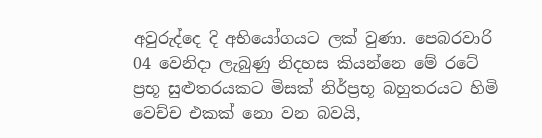අවුරුද්දෙ දි අභියෝගයට ලක් වුණා. පෙබරවාරි 04 වෙනිදා ලැබුණු නිදහස කියන්නෙ මේ රටේ ප්‍රභූ සුළුතරයකට මිසක් නිර්ප්‍රභූ බහුතරයට හිමි වෙච්ච එකක් නො වන බවයි,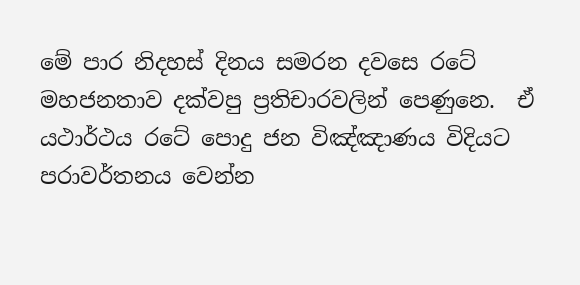මේ පාර නිදහස් දිනය සමරන දවසෙ රටේ මහජනතාව දක්වපු ප්‍රතිචාරවලින් පෙණුනෙ.  ඒ යථාර්ථය රටේ පොදු ජන විඤ්ඤාණය විදියට පරාවර්තනය වෙන්න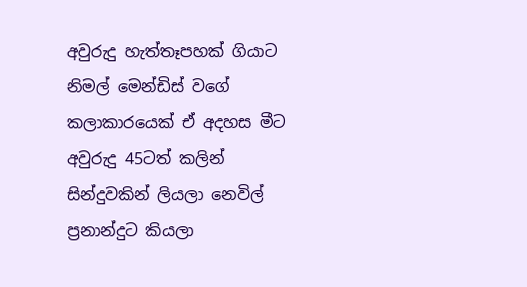අවුරුදු හැත්තෑපහක් ගියාට නිමල් මෙන්ඩිස් වගේ කලාකාරයෙක් ඒ අදහස මීට අවුරුදු 45ටත් කලින් සින්දුවකින් ලියලා නෙවිල් ප්‍රනාන්දුට කියලා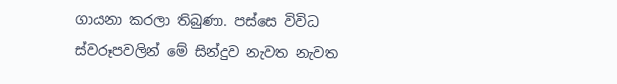ගායනා කරලා තිබුණා. පස්සෙ විවිධ ස්වරූපවලින් මේ සින්දුව නැවත නැවත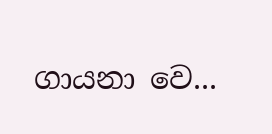ගායනා වෙ...